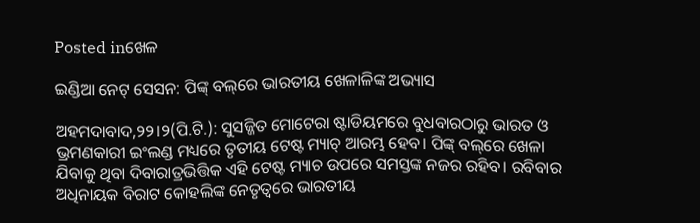Posted inଖେଳ

ଇଣ୍ଡିଆ ନେଟ୍‌ ସେସନ: ପିଙ୍କ୍‌ ବଲ୍‌ରେ ଭାରତୀୟ ଖେଳାଳିଙ୍କ ଅଭ୍ୟାସ

ଅହମଦାବାଦ,୨୨।୨(ପି.ଟି.): ସୁସଜ୍ଜିତ ମୋଟେରା ଷ୍ଟାଡିୟମରେ ବୁଧବାରଠାରୁ ଭାରତ ଓ ଭ୍ରମଣକାରୀ ଇଂଲଣ୍ଡ ମଧ୍ୟରେ ତୃତୀୟ ଟେଷ୍ଟ ମ୍ୟାଚ୍‌ ଆରମ୍ଭ ହେବ। ପିଙ୍କ୍‌ ବଲ୍‌ରେ ଖେଳା ଯିବାକୁ ଥିବା ଦିବାରାତ୍ରଭିତ୍ତିକ ଏହି ଟେଷ୍ଟ ମ୍ୟାଚ ଉପରେ ସମସ୍ତଙ୍କ ନଜର ରହିବ। ରବିବାର ଅଧିନାୟକ ବିରାଟ କୋହଲିଙ୍କ ନେତୃତ୍ୱରେ ଭାରତୀୟ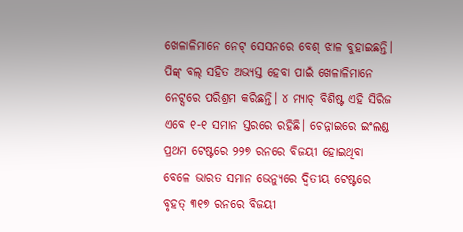ଖେଳାଳିମାନେ ନେଟ୍‌ ସେସନରେ ବେଶ୍‌ ଝାଳ ବୁହାଇଛନ୍ତି। ପିଙ୍କ୍‌ ବଲ୍‌ ସହିତ ଅଭ୍ୟସ୍ତ ହେବା ପାଇଁ ଖେଳାଳିମାନେ ନେଟ୍ସରେ ପରିଶ୍ରମ କରିଛନ୍ତି। ୪ ମ୍ୟାଚ୍‌ ବିଶିଷ୍ଟ ଏହି ସିରିଜ ଏବେ ୧-୧ ସମାନ ସ୍ତରରେ ରହିଛି। ଚେନ୍ନାଇରେ ଇଂଲଣ୍ଡ ପ୍ରଥମ ଟେଷ୍ଟରେ ୨୨୭ ରନରେ ବିଜୟୀ ହୋଇଥିବା ବେଳେ ଭାରତ ସମାନ ଭେନ୍ୟୁରେ ଦ୍ୱିତୀୟ ଟେଷ୍ଟରେ ବୃହତ୍‌ ୩୧୭ ରନରେ ବିଜୟୀ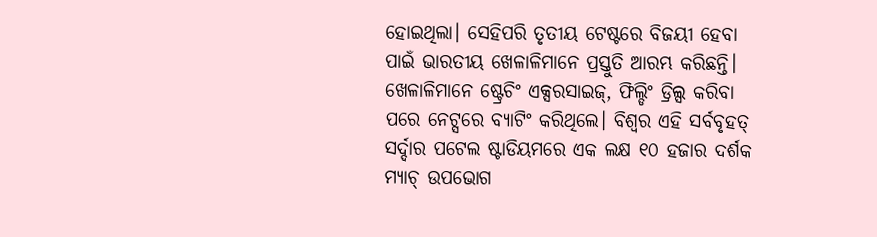ହୋଇଥିଲା। ସେହିପରି ତୃତୀୟ ଟେଷ୍ଟରେ ବିଜୟୀ ହେବା ପାଇଁ ଭାରତୀୟ ଖେଳାଳିମାନେ ପ୍ରସ୍ତୁତି ଆରମ୍ଭ କରିଛନ୍ତି। ଖେଳାଳିମାନେ ଷ୍ଟ୍ରେଚିଂ ଏକ୍ସରସାଇଜ୍‌, ଫିଲ୍ଡିଂ ଡ୍ରିଲ୍ସ କରିବା ପରେ ନେଟ୍ସରେ ବ୍ୟାଟିଂ କରିଥିଲେ। ବିଶ୍ୱର ଏହି ସର୍ବବୃହତ୍‌ ସର୍ଦ୍ଦାର ପଟେଲ ଷ୍ଟାଡିୟମରେ ଏକ ଲକ୍ଷ ୧୦ ହଜାର ଦର୍ଶକ ମ୍ୟାଚ୍‌ ଉପଭୋଗ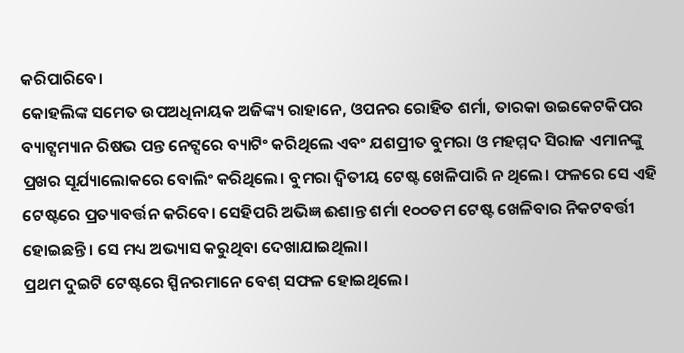କରିପାରିବେ।
କୋହଲିଙ୍କ ସମେତ ଉପଅଧିନାୟକ ଅଜିଙ୍କ୍ୟ ରାହାନେ, ଓପନର ରୋହିତ ଶର୍ମା, ତାରକା ଉଇକେଟକିପର ବ୍ୟାଟ୍ସମ୍ୟାନ ରିଷଭ ପନ୍ତ ନେଟ୍ସରେ ବ୍ୟାଟିଂ କରିଥିଲେ ଏବଂ ଯଶପ୍ରୀତ ବୁମରା ଓ ମହମ୍ମଦ ସିରାଜ ଏମାନଙ୍କୁ ପ୍ରଖର ସୂର୍ଯ୍ୟାଲୋକରେ ବୋଲିଂ କରିଥିଲେ। ବୁମରା ଦ୍ୱିତୀୟ ଟେଷ୍ଟ ଖେଳିପାରି ନ ଥିଲେ। ଫଳରେ ସେ ଏହି ଟେଷ୍ଟରେ ପ୍ରତ୍ୟାବର୍ତ୍ତନ କରିବେ। ସେହିପରି ଅଭିଜ୍ଞ ଈଶାନ୍ତ ଶର୍ମା ୧୦୦ତମ ଟେଷ୍ଟ ଖେଳିବାର ନିକଟବର୍ତ୍ତୀ ହୋଇଛନ୍ତି। ସେ ମଧ୍ୟ ଅଭ୍ୟାସ କରୁଥିବା ଦେଖାଯାଇଥିଲା।
ପ୍ରଥମ ଦୁଇଟି ଟେଷ୍ଟରେ ସ୍ପିନରମାନେ ବେଶ୍‌ ସଫଳ ହୋଇଥିଲେ।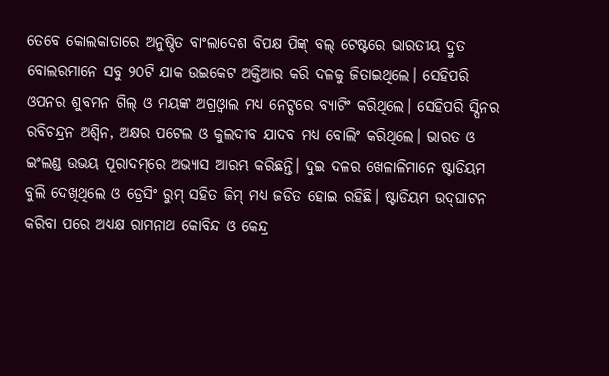ତେବେ କୋଲକାତାରେ ଅନୁଷ୍ଠିତ ବାଂଲାଦେଶ ବିପକ୍ଷ ପିଙ୍କ୍‌ ବଲ୍‌ ଟେଷ୍ଟରେ ଭାରତୀୟ ଦ୍ରୁତ ବୋଲରମାନେ ସବୁ ୨୦ଟି ଯାକ ଉଇକେଟ ଅକ୍ତିଆର କରି ଦଳକୁ ଜିତାଇଥିଲେ। ସେହିପରି ଓପନର ଶୁବମନ ଗିଲ୍‌ ଓ ମୟଙ୍କ ଅଗ୍ରଓ୍ବାଲ ମଧ୍ୟ ନେଟ୍ସରେ ବ୍ୟାଟିଂ କରିଥିଲେ। ସେହିପରି ସ୍ପିନର ରବିଚନ୍ଦ୍ରନ ଅଶ୍ୱିନ, ଅକ୍ଷର ପଟେଲ ଓ କୁଲଦୀବ ଯାଦବ ମଧ୍ୟ ବୋଲିଂ କରିଥିଲେ। ଭାରତ ଓ ଇଂଲଣ୍ଡ ଉଭୟ ପୂରାଦମ୍‌ରେ ଅଭ୍ୟାସ ଆରମ୍ଭ କରିଛନ୍ତି। ଦୁଇ ଦଳର ଖେଳାଳିମାନେ ଷ୍ଟାଡିୟମ ବୁଲି ଦେଖିଥିଲେ ଓ ଡ୍ରେସିଂ ରୁମ୍‌ ସହିତ ଜିମ୍‌ ମଧ୍ୟ ଜଡିତ ହୋଇ ରହିଛି। ଷ୍ଟାଡିୟମ ଉଦ୍‌ଘାଟନ କରିବା ପରେ ଅଧ୍ୟକ୍ଷ ରାମନାଥ କୋବିନ୍ଦ ଓ କେନ୍ଦ୍ର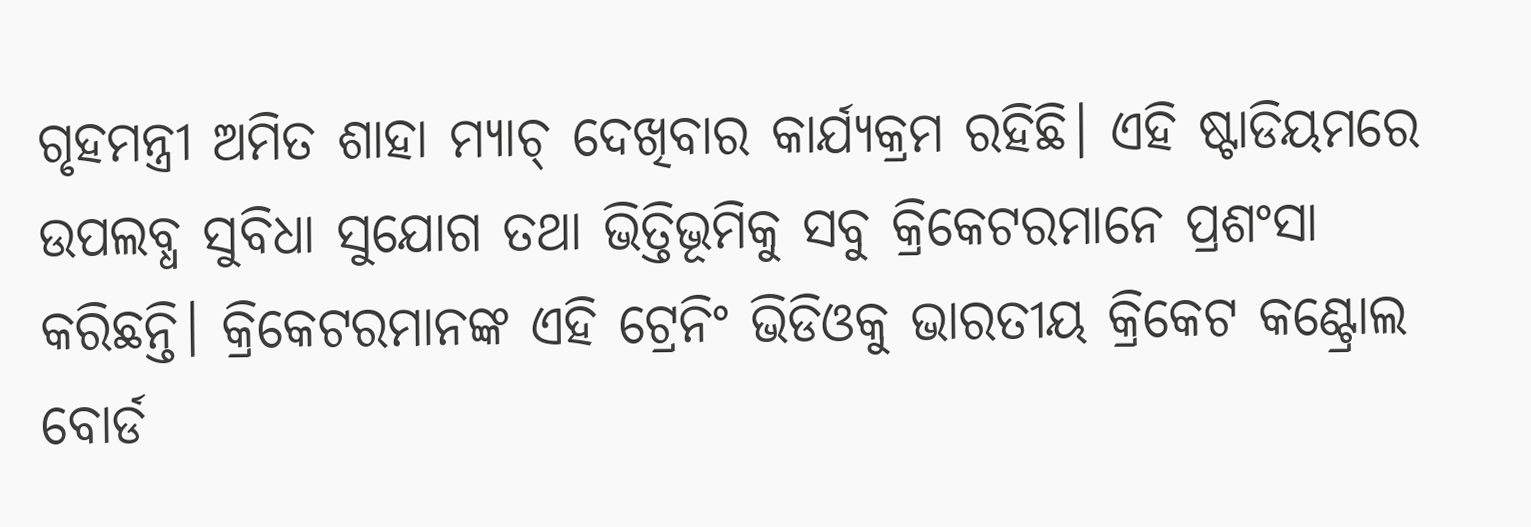ଗୃହମନ୍ତ୍ରୀ ଅମିତ ଶାହା ମ୍ୟାଚ୍‌ ଦେଖିବାର କାର୍ଯ୍ୟକ୍ରମ ରହିଛି। ଏହି ଷ୍ଟାଡିୟମରେ ଉପଲବ୍ଧ ସୁବିଧା ସୁଯୋଗ ତଥା ଭିତ୍ତିଭୂମିକୁ ସବୁ କ୍ରିକେଟରମାନେ ପ୍ରଶଂସା କରିଛନ୍ତି। କ୍ରିକେଟରମାନଙ୍କ ଏହି ଟ୍ରେନିଂ ଭିଡିଓକୁ ଭାରତୀୟ କ୍ରିକେଟ କଣ୍ଟ୍ରୋଲ ବୋର୍ଡ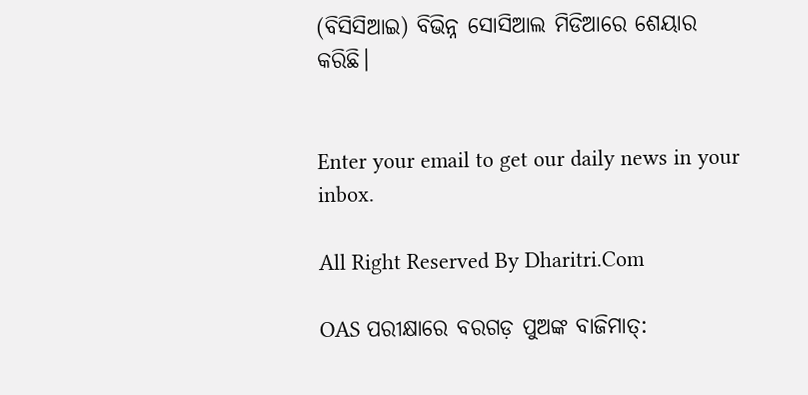(ବିସିସିଆଇ) ବିଭିନ୍ନ ସୋସିଆଲ ମିଡିଆରେ ଶେୟାର କରିଛି।


Enter your email to get our daily news in your inbox.

All Right Reserved By Dharitri.Com

OAS ପରୀକ୍ଷାରେ ବରଗଡ଼ ପୁଅଙ୍କ ବାଜିମାତ୍: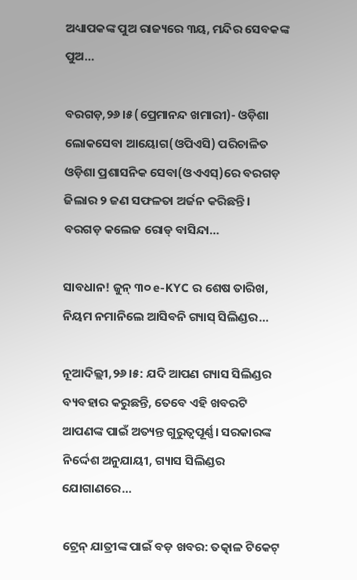ଅଧ୍ୟାପକଙ୍କ ପୁଅ ରାଜ୍ୟରେ ୩ୟ, ମନ୍ଦିର ସେବକଙ୍କ ପୁଅ…

ବରଗଡ଼,୨୬।୫(ପ୍ରେମାନନ୍ଦ ଖମାରୀ)- ଓଡ଼ିଶା ଲୋକସେବା ଆୟୋଗ(ଓପିଏସି) ପରିଚାଳିତ ଓଡ଼ିଶା ପ୍ରଶାସନିକ ସେବା(ଓଏଏସ୍‌)ରେ ବରଗଡ଼ ଜିଲାର ୨ ଜଣ ସଫଳତା ଅର୍ଜନ କରିଛନ୍ତି। ବରଗଡ଼ କଲେଜ ରୋଡ୍‌ ବାସିନ୍ଦା…

ସାବଧାନ! ଜୁନ୍ ୩୦ e-KYC ର ଶେଷ ତାରିଖ, ନିୟମ ନମାନିଲେ ଆସିବନି ଗ୍ୟାସ୍‌ ସିଲିଣ୍ଡର…

ନୂଆଦିଲ୍ଲୀ,୨୬।୫: ଯଦି ଆପଣ ଗ୍ୟାସ ସିଲିଣ୍ଡର ବ୍ୟବହାର କରୁଛନ୍ତି, ତେବେ ଏହି ଖବରଟି ଆପଣଙ୍କ ପାଇଁ ଅତ୍ୟନ୍ତ ଗୁରୁତ୍ୱପୂର୍ଣ୍ଣ। ସରକାରଙ୍କ ନିର୍ଦ୍ଦେଶ ଅନୁଯାୟୀ, ଗ୍ୟାସ ସିଲିଣ୍ଡର ଯୋଗାଣରେ…

ଟ୍ରେନ୍ ଯାତ୍ରୀଙ୍କ ପାଇଁ ବଡ଼ ଖବର: ତତ୍କାଳ ଟିକେଟ୍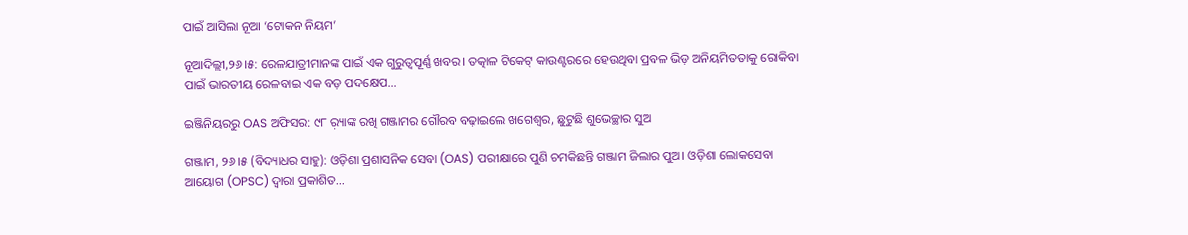ପାଇଁ ଆସିଲା ନୂଆ ‘ଟୋକନ ନିୟମ’

ନୂଆଦିଲ୍ଲୀ,୨୬।୫: ରେଳଯାତ୍ରୀମାନଙ୍କ ପାଇଁ ଏକ ଗୁରୁତ୍ୱପୂର୍ଣ୍ଣ ଖବର। ତତ୍କାଳ ଟିକେଟ୍ କାଉଣ୍ଟରରେ ହେଉଥିବା ପ୍ରବଳ ଭିଡ଼ ଅନିୟମିତତାକୁ ରୋକିବା ପାଇଁ ଭାରତୀୟ ରେଳବାଇ ଏକ ବଡ଼ ପଦକ୍ଷେପ…

ଇଞ୍ଜିନିୟରରୁ OAS ଅଫିସର: ୯୮ ର଼୍ୟାଙ୍କ ରଖି ଗଞ୍ଜାମର ଗୌରବ ବଢ଼ାଇଲେ ଖଗେଶ୍ୱର, ଛୁଟୁଛି ଶୁଭେଚ୍ଛାର ସୁଅ

ଗଞ୍ଜାମ, ୨୬।୫ (ବିଦ୍ୟାଧର ସାହୁ): ଓଡ଼ିଶା ପ୍ରଶାସନିକ ସେବା (OAS) ପରୀକ୍ଷାରେ ପୁଣି ଚମକିଛନ୍ତି ଗଞ୍ଜାମ ଜିଲାର ପୁଅ। ଓଡ଼ିଶା ଲୋକସେବା ଆୟୋଗ (OPSC) ଦ୍ବାରା ପ୍ରକାଶିତ…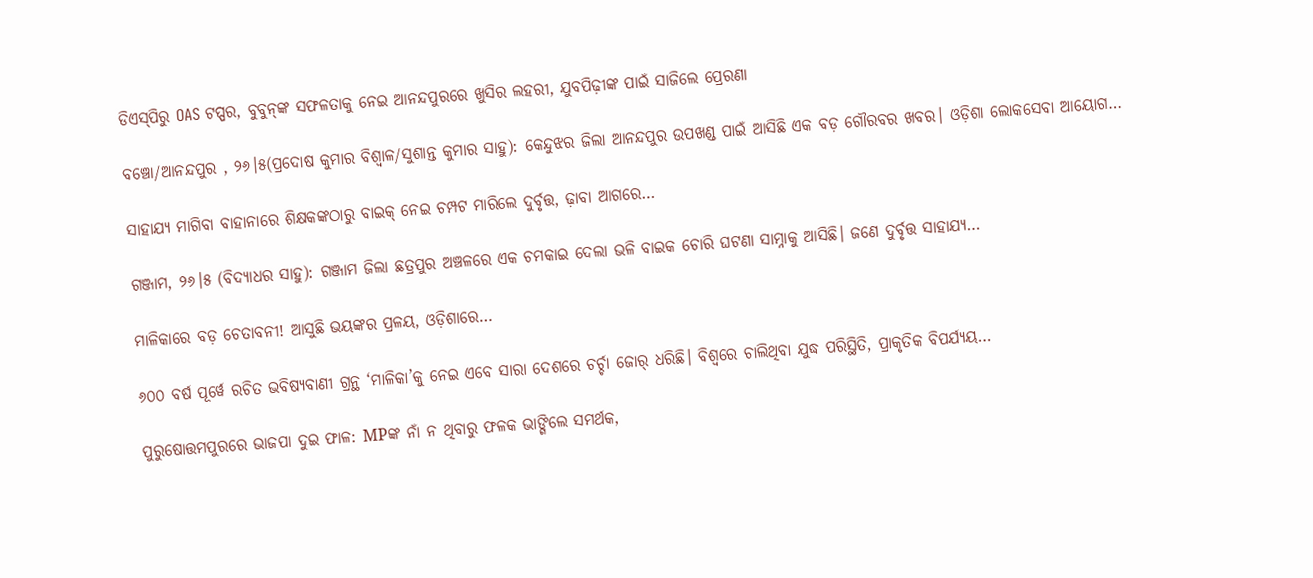ଡିଏସ୍‌ପିରୁ OAS ଟପ୍ପର, ବୁବୁନ୍‌ଙ୍କ ସଫଳତାକୁ ନେଇ ଆନନ୍ଦପୁରରେ ଖୁସିର ଲହରୀ, ଯୁବପିଢ଼ୀଙ୍କ ପାଇଁ ସାଜିଲେ ପ୍ରେରଣା

ବଞ୍ଚୋ/ଆନନ୍ଦପୁର , ୨୬।୫(ପ୍ରଦୋଷ କୁମାର ବିଶ୍ୱାଳ/ସୁଶାନ୍ତ କୁମାର ସାହୁ): କେନ୍ଦୁଝର ଜିଲା ଆନନ୍ଦପୁର ଉପଖଣ୍ଡ ପାଇଁ ଆସିଛି ଏକ ବଡ଼ ଗୌରବର ଖବର। ଓଡ଼ିଶା ଲୋକସେବା ଆୟୋଗ…

ସାହାଯ୍ୟ ମାଗିବା ବାହାନାରେ ଶିକ୍ଷକଙ୍କଠାରୁ ବାଇକ୍‌ ନେଇ ଚମ୍ପଟ ମାରିଲେ ଦୁର୍ବୃତ୍ତ, ଢ଼ାବା ଆଗରେ…

ଗଞ୍ଜାମ, ୨୬।୫ (ବିଦ୍ୟାଧର ସାହୁ): ଗଞ୍ଜାମ ଜିଲା ଛତ୍ରପୁର ଅଞ୍ଚଳରେ ଏକ ଚମକାଇ ଦେଲା ଭଳି ବାଇକ ଚୋରି ଘଟଣା ସାମ୍ନାକୁ ଆସିଛି। ଜଣେ ଦୁର୍ବୃତ୍ତ ସାହାଯ୍ୟ…

ମାଳିକାରେ ବଡ଼ ଚେତାବନୀ! ଆସୁଛି ଭୟଙ୍କର ପ୍ରଳୟ, ଓଡ଼ିଶାରେ…

୬୦୦ ବର୍ଷ ପୂର୍ୱେ ରଚିତ ଭବିଷ୍ୟବାଣୀ ଗ୍ରନ୍ଥ ‘ମାଳିକା’କୁ ନେଇ ଏବେ ସାରା ଦେଶରେ ଚର୍ଚ୍ଚା ଜୋର୍‌ ଧରିଛି। ବିଶ୍ୱରେ ଚାଲିଥିବା ଯୁଦ୍ଧ ପରିସ୍ଥିତି, ପ୍ରାକୃତିକ ବିପର୍ଯ୍ୟୟ…

ପୁରୁଷୋତ୍ତମପୁରରେ ଭାଜପା ଦୁଇ ଫାଳ: MPଙ୍କ ନାଁ ନ ଥିବାରୁ ଫଳକ ଭାଙ୍ଗିଲେ ସମର୍ଥକ,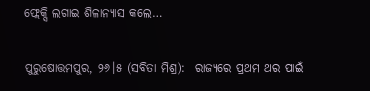ଫ୍ଲେକ୍ସି ଲଗାଇ ଶିଳାନ୍ୟାସ କଲେ…

ପୁରୁଷୋତ୍ତମପୁର, ୨୬।୫ (ସବିତା ମିଶ୍ର):  ରାଜ୍ୟରେ ପ୍ରଥମ ଥର ପାଇଁ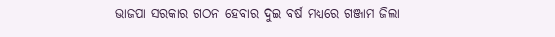ଭାଜପା ସରକାର ଗଠନ ହେବାର ଦୁଇ ବର୍ଷ ମଧ୍ୟରେ ଗଞ୍ଜାମ ଜିଲା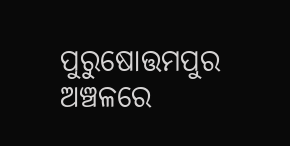ପୁରୁଷୋତ୍ତମପୁର ଅଞ୍ଚଳରେ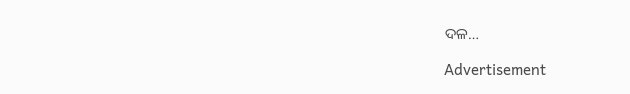ଦଳ…

Advertisement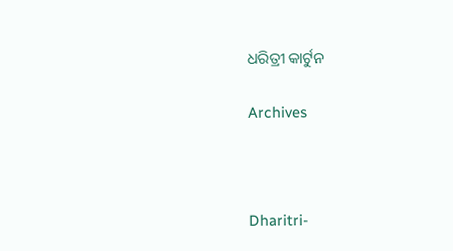ଧରିତ୍ରୀ କାର୍ଟୁନ

Archives



Dharitri-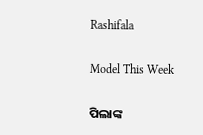Rashifala

Model This Week

ପିଲାଙ୍କ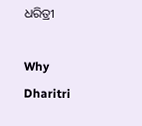ଧରିତ୍ରୀ

Why Dharitri